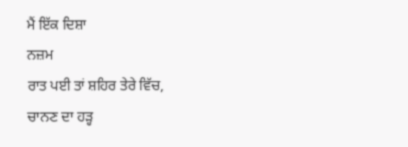ਮੈਂ ਇੱਕ ਦਿਸ਼ਾ
ਨਜ਼ਮ
ਰਾਤ ਪਈ ਤਾਂ ਸ਼ਹਿਰ ਤੇਰੇ ਵਿੱਚ,
ਚਾਨਣ ਦਾ ਹੜ੍ਹ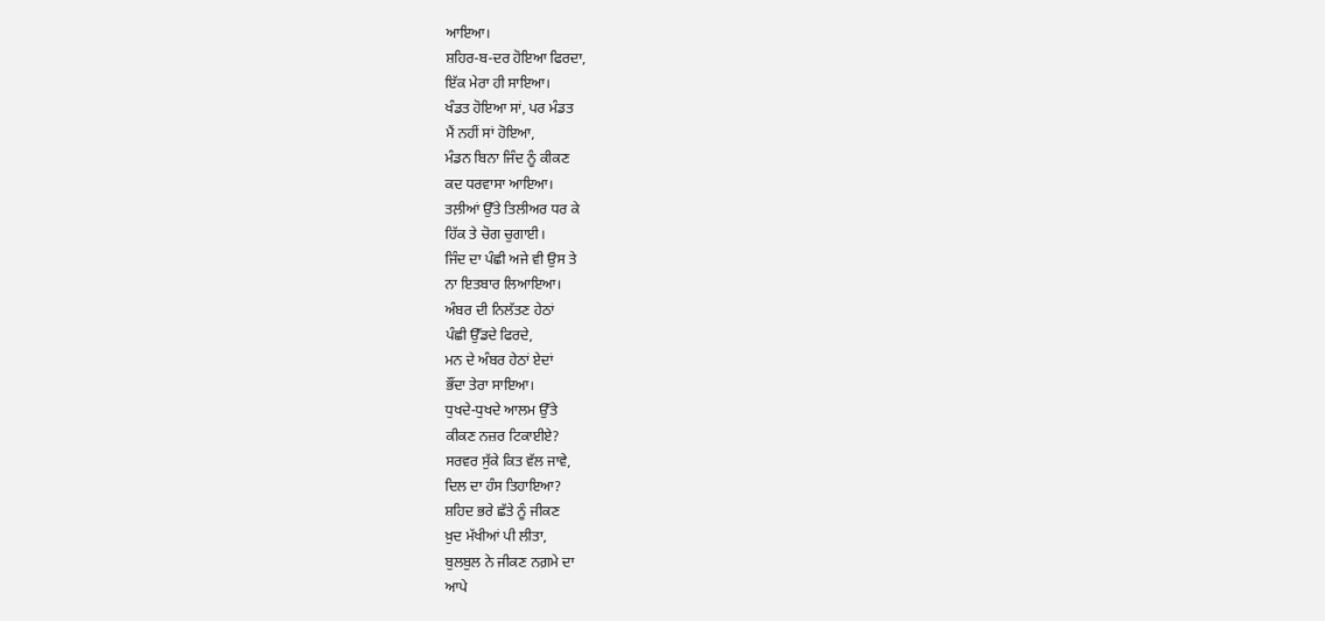ਆਇਆ।
ਸ਼ਹਿਰ-ਬ-ਦਰ ਹੋਇਆ ਫਿਰਦਾ,
ਇੱਕ ਮੇਰਾ ਹੀ ਸਾਇਆ।
ਖੰਡਤ ਹੋਇਆ ਸਾਂ, ਪਰ ਮੰਡਤ
ਮੈਂ ਨਹੀਂ ਸਾਂ ਹੋਇਆ,
ਮੰਡਨ ਬਿਨਾ ਜਿੰਦ ਨੂੰ ਕੀਕਣ
ਕਦ ਧਰਵਾਸਾ ਆਇਆ।
ਤਲ਼ੀਆਂ ਉੱਤੇ ਤਿਲੀਅਰ ਧਰ ਕੇ
ਹਿੱਕ ਤੇ ਚੋਗ ਚੁਗਾਈ।
ਜਿੰਦ ਦਾ ਪੰਛੀ ਅਜੇ ਵੀ ਉਸ ਤੇ
ਨਾ ਇਤਬਾਰ ਲਿਆਇਆ।
ਅੰਬਰ ਦੀ ਨਿਲੱਤਣ ਹੇਠਾਂ
ਪੰਛੀ ਉੱਡਦੇ ਫਿਰਦੇ,
ਮਨ ਦੇ ਅੰਬਰ ਹੇਠਾਂ ਏਦਾਂ
ਭੌਂਦਾ ਤੇਰਾ ਸਾਇਆ।
ਧੁਖਦੇ-ਧੁਖਦੇ ਆਲਮ ਉੱਤੇ
ਕੀਕਣ ਨਜ਼ਰ ਟਿਕਾਈਏ?
ਸਰਵਰ ਸੁੱਕੇ ਕਿਤ ਵੱਲ ਜਾਵੇ,
ਦਿਲ ਦਾ ਹੰਸ ਤਿਹਾਇਆ?
ਸ਼ਹਿਦ ਭਰੇ ਛੱਤੇ ਨੂੰ ਜੀਕਣ
ਖ਼ੁਦ ਮੱਖੀਆਂ ਪੀ ਲੀਤਾ,
ਬੁਲਬੁਲ ਨੇ ਜੀਕਣ ਨਗ਼ਮੇ ਦਾ
ਆਪੇ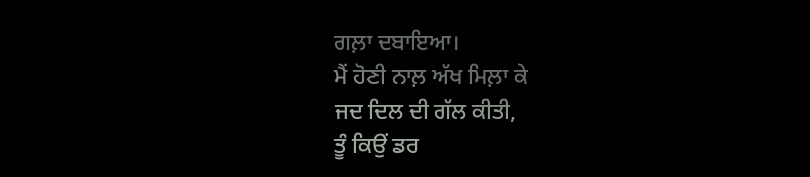ਗਲ਼ਾ ਦਬਾਇਆ।
ਮੈਂ ਹੋਣੀ ਨਾਲ਼ ਅੱਖ ਮਿਲ਼ਾ ਕੇ
ਜਦ ਦਿਲ ਦੀ ਗੱਲ ਕੀਤੀ,
ਤੂੰ ਕਿਉਂ ਡਰ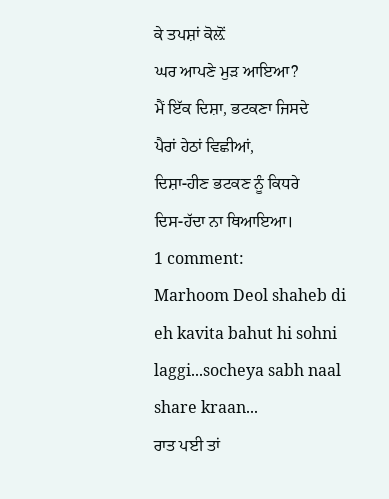ਕੇ ਤਪਸ਼ਾਂ ਕੋਲ਼ੋਂ
ਘਰ ਆਪਣੇ ਮੁੜ ਆਇਆ?
ਮੈਂ ਇੱਕ ਦਿਸ਼ਾ, ਭਟਕਣਾ ਜਿਸਦੇ
ਪੈਰਾਂ ਹੇਠਾਂ ਵਿਛੀਆਂ,
ਦਿਸ਼ਾ-ਹੀਣ ਭਟਕਣ ਨੂੰ ਕਿਧਰੇ
ਦਿਸ-ਹੱਦਾ ਨਾ ਥਿਆਇਆ।
1 comment:
Marhoom Deol shaheb di eh kavita bahut hi sohni laggi...socheya sabh naal share kraan...
ਰਾਤ ਪਈ ਤਾਂ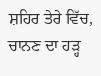ਸ਼ਹਿਰ ਤੇਰੇ ਵਿੱਚ,
ਚਾਨਣ ਦਾ ਹੜ੍ਹ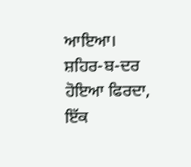ਆਇਆ।
ਸ਼ਹਿਰ-ਬ-ਦਰ ਹੋਇਆ ਫਿਰਦਾ,
ਇੱਕ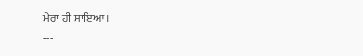ਮੇਰਾ ਹੀ ਸਾਇਆ।
---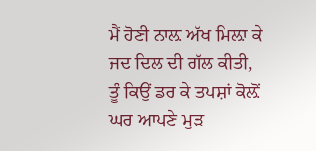ਮੈਂ ਹੋਣੀ ਨਾਲ਼ ਅੱਖ ਮਿਲ਼ਾ ਕੇ
ਜਦ ਦਿਲ ਦੀ ਗੱਲ ਕੀਤੀ,
ਤੂੰ ਕਿਉਂ ਡਰ ਕੇ ਤਪਸ਼ਾਂ ਕੋਲ਼ੋਂ
ਘਰ ਆਪਣੇ ਮੁੜ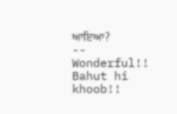ਆਇਆ?
--
Wonderful!! Bahut hi khoob!!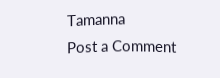Tamanna
Post a Comment